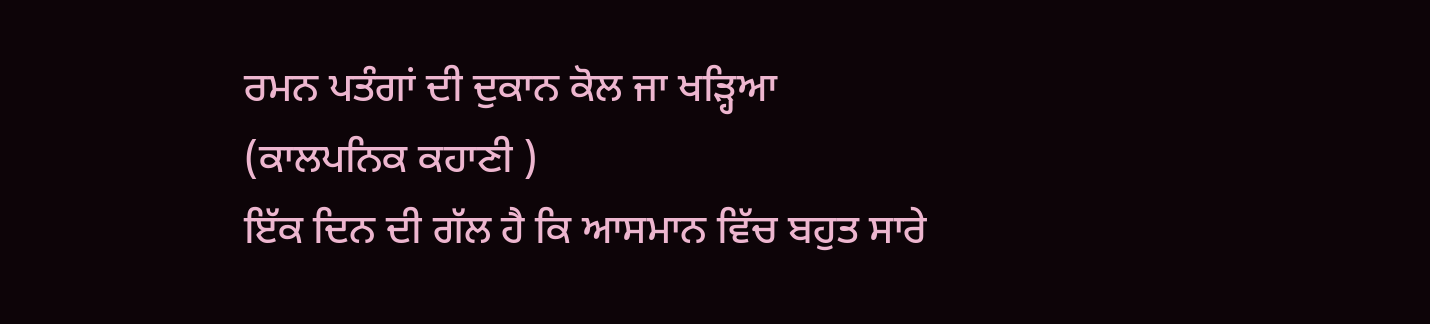ਰਮਨ ਪਤੰਗਾਂ ਦੀ ਦੁਕਾਨ ਕੋਲ ਜਾ ਖੜ੍ਹਿਆ
(ਕਾਲਪਨਿਕ ਕਹਾਣੀ )
ਇੱਕ ਦਿਨ ਦੀ ਗੱਲ ਹੈ ਕਿ ਆਸਮਾਨ ਵਿੱਚ ਬਹੁਤ ਸਾਰੇ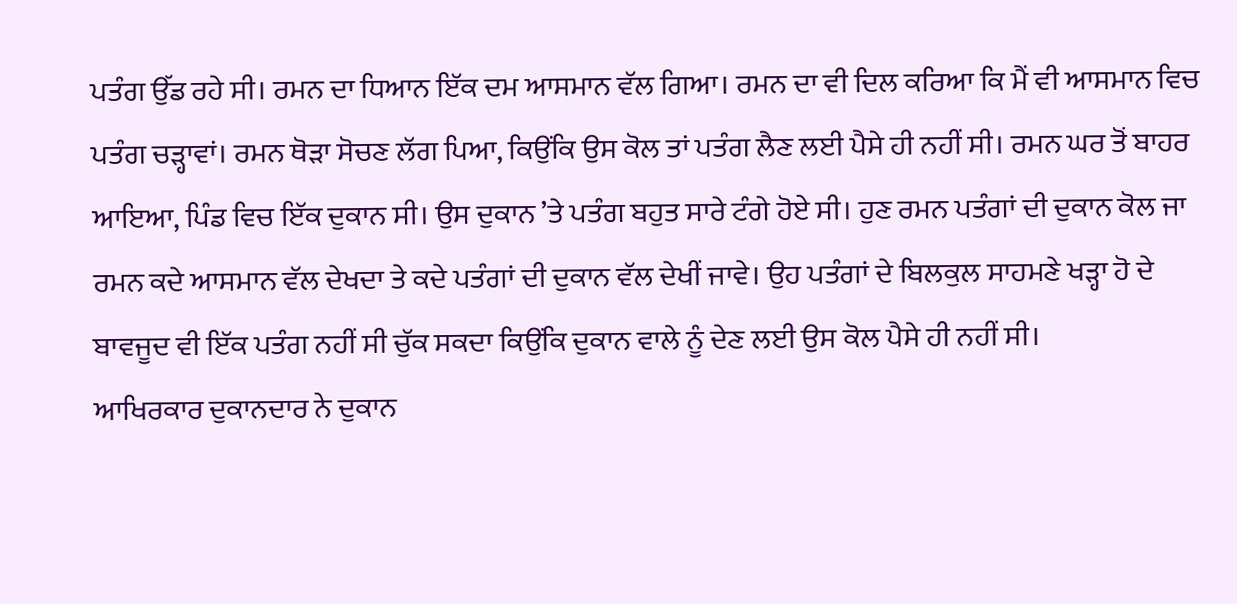ਪਤੰਗ ਉੱਡ ਰਹੇ ਸੀ। ਰਮਨ ਦਾ ਧਿਆਨ ਇੱਕ ਦਮ ਆਸਮਾਨ ਵੱਲ ਗਿਆ। ਰਮਨ ਦਾ ਵੀ ਦਿਲ ਕਰਿਆ ਕਿ ਮੈਂ ਵੀ ਆਸਮਾਨ ਵਿਚ ਪਤੰਗ ਚੜ੍ਹਾਵਾਂ। ਰਮਨ ਥੋੜਾ ਸੋਚਣ ਲੱਗ ਪਿਆ, ਕਿਉਂਕਿ ਉਸ ਕੋਲ ਤਾਂ ਪਤੰਗ ਲੈਣ ਲਈ ਪੈਸੇ ਹੀ ਨਹੀਂ ਸੀ। ਰਮਨ ਘਰ ਤੋਂ ਬਾਹਰ ਆਇਆ, ਪਿੰਡ ਵਿਚ ਇੱਕ ਦੁਕਾਨ ਸੀ। ਉਸ ਦੁਕਾਨ ’ਤੇ ਪਤੰਗ ਬਹੁਤ ਸਾਰੇ ਟੰਗੇ ਹੋਏ ਸੀ। ਹੁਣ ਰਮਨ ਪਤੰਗਾਂ ਦੀ ਦੁਕਾਨ ਕੋਲ ਜਾ
ਰਮਨ ਕਦੇ ਆਸਮਾਨ ਵੱਲ ਦੇਖਦਾ ਤੇ ਕਦੇ ਪਤੰਗਾਂ ਦੀ ਦੁਕਾਨ ਵੱਲ ਦੇਖੀਂ ਜਾਵੇ। ਉਹ ਪਤੰਗਾਂ ਦੇ ਬਿਲਕੁਲ ਸਾਹਮਣੇ ਖੜ੍ਹਾ ਹੋ ਦੇ ਬਾਵਜੂਦ ਵੀ ਇੱਕ ਪਤੰਗ ਨਹੀਂ ਸੀ ਚੁੱਕ ਸਕਦਾ ਕਿਉਂਕਿ ਦੁਕਾਨ ਵਾਲੇ ਨੂੰ ਦੇਣ ਲਈ ਉਸ ਕੋਲ ਪੈਸੇ ਹੀ ਨਹੀਂ ਸੀ।
ਆਖਿਰਕਾਰ ਦੁਕਾਨਦਾਰ ਨੇ ਦੁਕਾਨ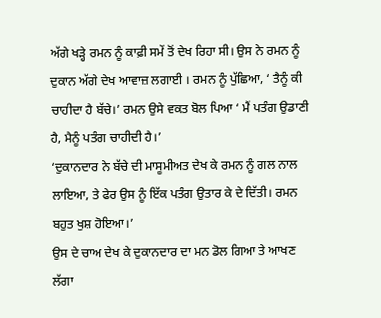ਅੱਗੇ ਖੜ੍ਹੇ ਰਮਨ ਨੂੰ ਕਾਫ਼ੀ ਸਮੇਂ ਤੋਂ ਦੇਖ ਰਿਹਾ ਸੀ। ਉਸ ਨੇ ਰਮਨ ਨੂੰ ਦੁਕਾਨ ਅੱਗੇ ਦੇਖ ਆਵਾਜ਼ ਲਗਾਈ । ਰਮਨ ਨੂੰ ਪੁੱਛਿਆ, ‘ ਤੈਨੂੰ ਕੀ ਚਾਹੀਦਾ ਹੈ ਬੱਚੇ।’ ਰਮਨ ਉਸੇ ਵਕਤ ਬੋਲ ਪਿਆ ‘ ਮੈਂ ਪਤੰਗ ਉਡਾਣੀ ਹੈ, ਮੈਨੂੰ ਪਤੰਗ ਚਾਹੀਦੀ ਹੈ।’
‘ਦੁਕਾਨਦਾਰ ਨੇ ਬੱਚੇ ਦੀ ਮਾਸੂਮੀਅਤ ਦੇਖ ਕੇ ਰਮਨ ਨੂੰ ਗਲ ਨਾਲ ਲਾਇਆ, ਤੇ ਫੇਰ ਉਸ ਨੂੰ ਇੱਕ ਪਤੰਗ ਉਤਾਰ ਕੇ ਦੇ ਦਿੱਤੀ। ਰਮਨ ਬਹੁਤ ਖੁਸ਼ ਹੋਇਆ।’
ਉਸ ਦੇ ਚਾਅ ਦੇਖ ਕੇ ਦੁਕਾਨਦਾਰ ਦਾ ਮਨ ਡੋਲ ਗਿਆ ਤੇ ਆਖਣ ਲੱਗਾ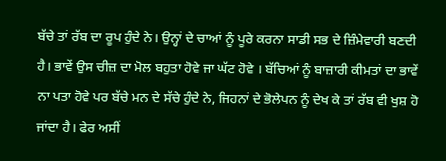ਬੱਚੇ ਤਾਂ ਰੱਬ ਦਾ ਰੂਪ ਹੁੰਦੇ ਨੇ। ਉਨ੍ਹਾਂ ਦੇ ਚਾਆਂ ਨੂੰ ਪੂਰੇ ਕਰਨਾ ਸਾਡੀ ਸਭ ਦੇ ਜ਼ਿੰਮੇਵਾਰੀ ਬਣਦੀ ਹੈ। ਭਾਵੇਂ ਉਸ ਚੀਜ਼ ਦਾ ਮੋਲ ਬਹੁਤਾ ਹੋਵੇ ਜਾ ਘੱਟ ਹੋਵੇ । ਬੱਚਿਆਂ ਨੂੰ ਬਾਜ਼ਾਰੀ ਕੀਮਤਾਂ ਦਾ ਭਾਵੇਂ ਨਾ ਪਤਾ ਹੋਵੇ ਪਰ ਬੱਚੇ ਮਨ ਦੇ ਸੱਚੇ ਹੁੰਦੇ ਨੇ, ਜਿਹਨਾਂ ਦੇ ਭੋਲੇਪਨ ਨੂੰ ਦੇਖ ਕੇ ਤਾਂ ਰੱਬ ਵੀ ਖੁਸ਼ ਹੋ ਜਾਂਦਾ ਹੈ। ਫੇਰ ਅਸੀਂ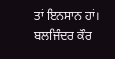ਤਾਂ ਇਨਸਾਨ ਹਾਂ।
ਬਲਜਿੰਦਰ ਕੌਰ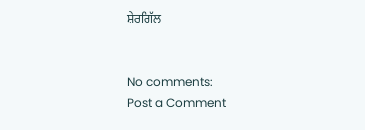ਸ਼ੇਰਗਿੱਲ


No comments:
Post a Comment